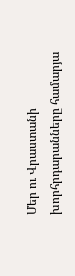Մեր ու Վրաստանի խորհրդարանները համարյա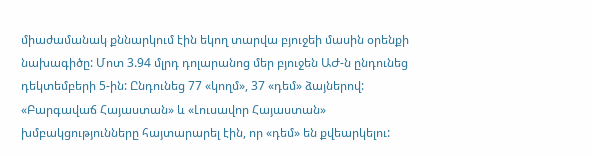միաժամանակ քննարկում էին եկող տարվա բյուջեի մասին օրենքի նախագիծը: Մոտ 3.94 մլրդ դոլարանոց մեր բյուջեն ԱԺ-ն ընդունեց դեկտեմբերի 5-ին: Ընդունեց 77 «կողմ», 37 «դեմ» ձայներով: «Բարգավաճ Հայաստան» և «Լուսավոր Հայաստան» խմբակցությունները հայտարարել էին, որ «դեմ» են քվեարկելու: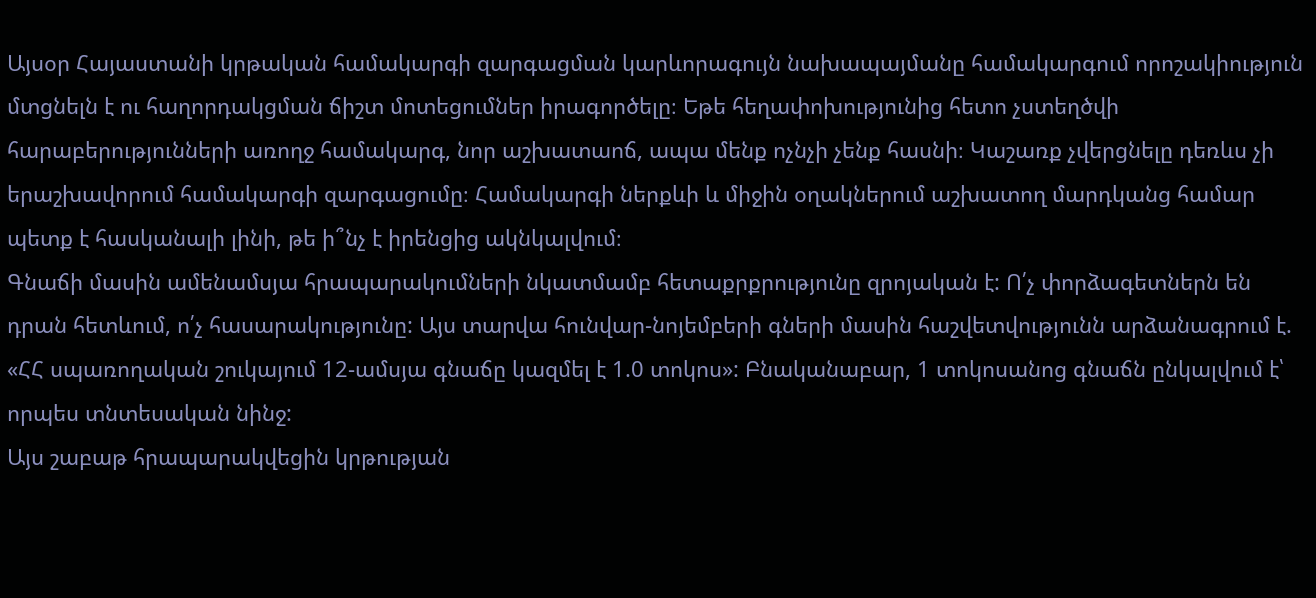Այսօր Հայաստանի կրթական համակարգի զարգացման կարևորագույն նախապայմանը համակարգում որոշակիություն մտցնելն է ու հաղորդակցման ճիշտ մոտեցումներ իրագործելը։ Եթե հեղափոխությունից հետո չստեղծվի հարաբերությունների առողջ համակարգ, նոր աշխատաոճ, ապա մենք ոչնչի չենք հասնի։ Կաշառք չվերցնելը դեռևս չի երաշխավորում համակարգի զարգացումը։ Համակարգի ներքևի և միջին օղակներում աշխատող մարդկանց համար պետք է հասկանալի լինի, թե ի՞նչ է իրենցից ակնկալվում։
Գնաճի մասին ամենամսյա հրապարակումների նկատմամբ հետաքրքրությունը զրոյական է: Ո՛չ փորձագետներն են դրան հետևում, ո՛չ հասարակությունը: Այս տարվա հունվար-նոյեմբերի գների մասին հաշվետվությունն արձանագրում է. «ՀՀ սպառողական շուկայում 12-ամսյա գնաճը կազմել է 1.0 տոկոս»: Բնականաբար, 1 տոկոսանոց գնաճն ընկալվում է՝ որպես տնտեսական նինջ:
Այս շաբաթ հրապարակվեցին կրթության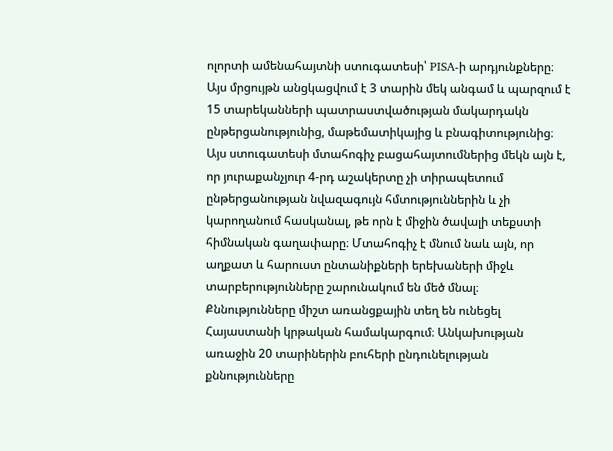ոլորտի ամենահայտնի ստուգատեսի՝ PISA-ի արդյունքները։ Այս մրցույթն անցկացվում է 3 տարին մեկ անգամ և պարզում է 15 տարեկանների պատրաստվածության մակարդակն ընթերցանությունից, մաթեմատիկայից և բնագիտությունից։ Այս ստուգատեսի մտահոգիչ բացահայտումներից մեկն այն է, որ յուրաքանչյուր 4-րդ աշակերտը չի տիրապետում ընթերցանության նվազագույն հմտություններին և չի կարողանում հասկանալ, թե որն է միջին ծավալի տեքստի հիմնական գաղափարը։ Մտահոգիչ է մնում նաև այն, որ աղքատ և հարուստ ընտանիքների երեխաների միջև տարբերությունները շարունակում են մեծ մնալ։
Քննությունները միշտ առանցքային տեղ են ունեցել Հայաստանի կրթական համակարգում։ Անկախության առաջին 20 տարիներին բուհերի ընդունելության քննությունները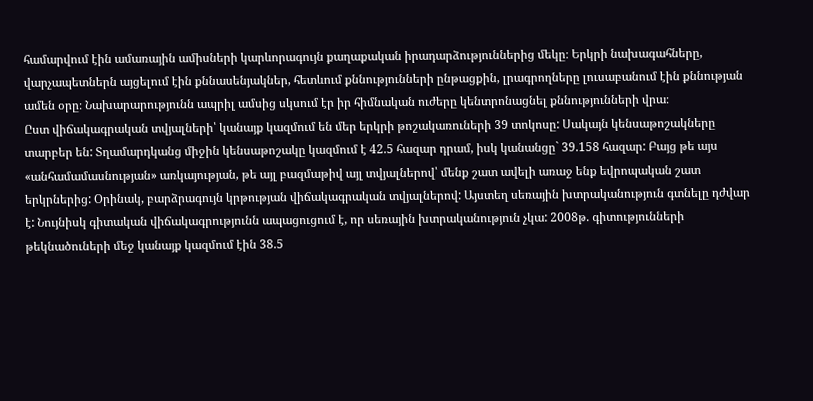համարվում էին ամառային ամիսների կարևորագույն քաղաքական իրադարձություններից մեկը։ Երկրի նախագահները, վարչապետներն այցելում էին քննասենյակներ, հետևում քննությունների ընթացքին, լրագրողները լուսաբանում էին քննության ամեն օրը։ Նախարարությունն ապրիլ ամսից սկսում էր իր հիմնական ուժերը կենտրոնացնել քննությունների վրա։
Ըստ վիճակագրական տվյալների՝ կանայք կազմում են մեր երկրի թոշակառուների 39 տոկոսը: Սակայն կենսաթոշակները տարբեր են: Տղամարդկանց միջին կենսաթոշակը կազմում է 42.5 հազար դրամ, իսկ կանանցը` 39.158 հազար: Բայց թե այս «անհամամասնության» առկայության, թե այլ բազմաթիվ այլ տվյալներով՝ մենք շատ ավելի առաջ ենք եվրոպական շատ երկրներից: Օրինակ, բարձրագույն կրթության վիճակագրական տվյալներով: Այստեղ սեռային խտրականություն գտնելը դժվար է: Նույնիսկ գիտական վիճակագրությունն ապացուցում է, որ սեռային խտրականություն չկա: 2008թ. գիտությունների թեկնածուների մեջ կանայք կազմում էին 38.5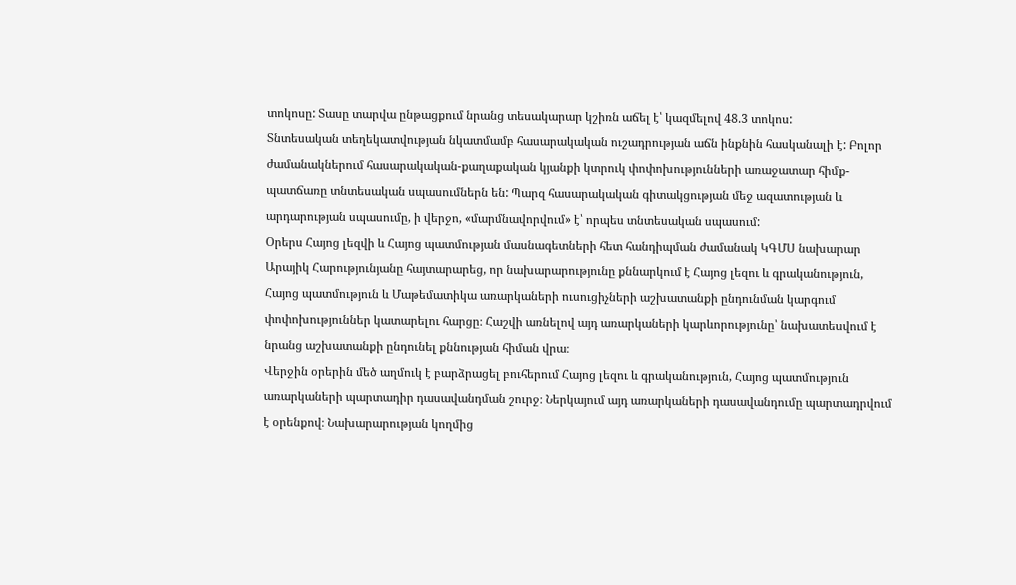տոկոսը: Տասը տարվա ընթացքում նրանց տեսակարար կշիռն աճել է՝ կազմելով 48.3 տոկոս:
Տնտեսական տեղեկատվության նկատմամբ հասարակական ուշադրության աճն ինքնին հասկանալի է: Բոլոր ժամանակներում հասարակական-քաղաքական կյանքի կտրուկ փոփոխությունների առաջատար հիմք-պատճառը տնտեսական սպասումներն են: Պարզ հասարակական գիտակցության մեջ ազատության և արդարության սպասումը, ի վերջո, «մարմնավորվում» է՝ որպես տնտեսական սպասում:
Օրերս Հայոց լեզվի և Հայոց պատմության մասնագետների հետ հանդիպման ժամանակ ԿԳՄՍ նախարար Արայիկ Հարությունյանը հայտարարեց, որ նախարարությունը քննարկում է Հայոց լեզու և գրականություն, Հայոց պատմություն և Մաթեմատիկա առարկաների ուսուցիչների աշխատանքի ընդունման կարգում փոփոխություններ կատարելու հարցը։ Հաշվի առնելով այդ առարկաների կարևորությունը՝ նախատեսվում է նրանց աշխատանքի ընդունել քննության հիման վրա։
Վերջին օրերին մեծ աղմուկ է բարձրացել բուհերում Հայոց լեզու և գրականություն, Հայոց պատմություն առարկաների պարտադիր դասավանդման շուրջ։ Ներկայում այդ առարկաների դասավանդումը պարտադրվում է օրենքով։ Նախարարության կողմից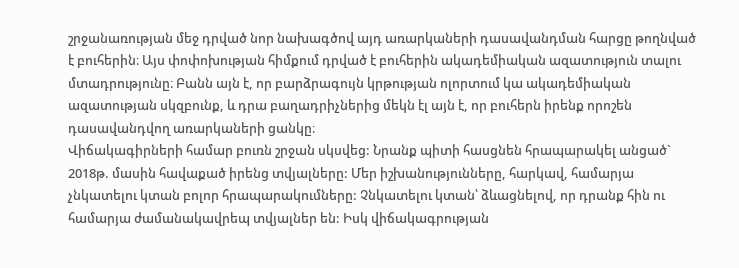շրջանառության մեջ դրված նոր նախագծով այդ առարկաների դասավանդման հարցը թողնված է բուհերին։ Այս փոփոխության հիմքում դրված է բուհերին ակադեմիական ազատություն տալու մտադրությունը։ Բանն այն է, որ բարձրագույն կրթության ոլորտում կա ակադեմիական ազատության սկզբունք, և դրա բաղադրիչներից մեկն էլ այն է, որ բուհերն իրենք որոշեն դասավանդվող առարկաների ցանկը։
Վիճակագիրների համար բուռն շրջան սկսվեց: Նրանք պիտի հասցնեն հրապարակել անցած` 2018թ. մասին հավաքած իրենց տվյալները: Մեր իշխանությունները, հարկավ, համարյա չնկատելու կտան բոլոր հրապարակումները: Չնկատելու կտան՝ ձևացնելով, որ դրանք հին ու համարյա ժամանակավրեպ տվյալներ են: Իսկ վիճակագրության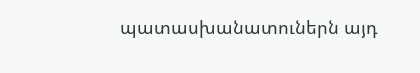պատասխանատուներն այդ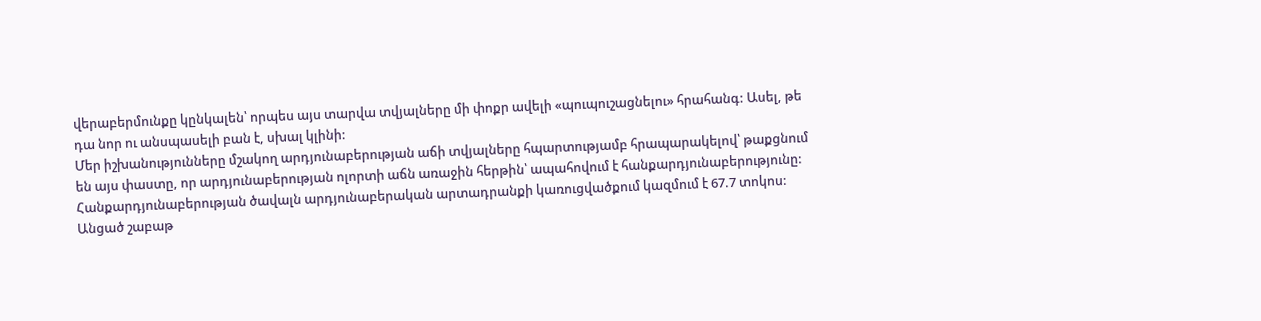վերաբերմունքը կընկալեն՝ որպես այս տարվա տվյալները մի փոքր ավելի «պուպուշացնելու» հրահանգ: Ասել, թե դա նոր ու անսպասելի բան է, սխալ կլինի:
Մեր իշխանությունները մշակող արդյունաբերության աճի տվյալները հպարտությամբ հրապարակելով՝ թաքցնում են այս փաստը, որ արդյունաբերության ոլորտի աճն առաջին հերթին՝ ապահովում է հանքարդյունաբերությունը: Հանքարդյունաբերության ծավալն արդյունաբերական արտադրանքի կառուցվածքում կազմում է 67.7 տոկոս:
Անցած շաբաթ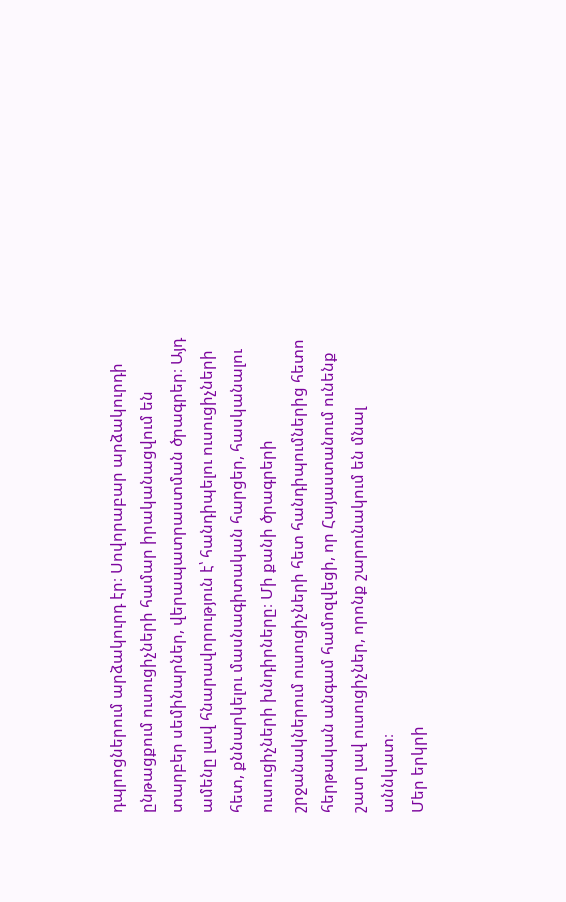դպրոցներում արձակուրդ էր։ Սովորաբար արձակուրդի ընթացքում ուսուցիչների համար իրականացվում են տարբեր սեմինարներ, վերապատրաստման ծրագրեր։ Այդ ամենը լավ հնարավորություն է՝ հանդիպելու ուսուցիչների հետ, քննարկելու մասնագիտական հարցեր, հասկանալու ուսուցիչների խնդիրները։ Մի քանի ծրագրերի շրջանակներում ուսուցիչների հետ հանդիպումներից հետո հերթական անգամ համոզվեցի, որ Հայաստանում ունենք շատ լավ ուսուցիչներ, որոնք շարունակում են մնալ աննկատ։
Մեր երկրի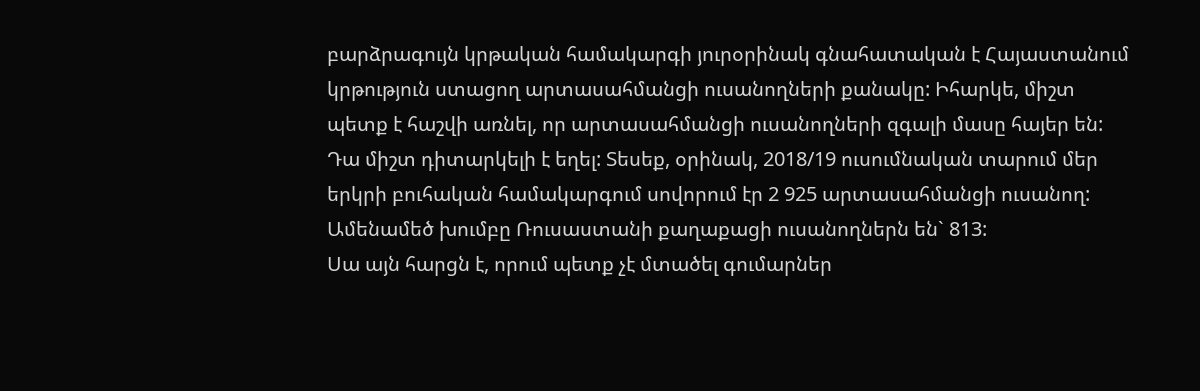բարձրագույն կրթական համակարգի յուրօրինակ գնահատական է Հայաստանում կրթություն ստացող արտասահմանցի ուսանողների քանակը: Իհարկե, միշտ պետք է հաշվի առնել, որ արտասահմանցի ուսանողների զգալի մասը հայեր են: Դա միշտ դիտարկելի է եղել: Տեսեք, օրինակ, 2018/19 ուսումնական տարում մեր երկրի բուհական համակարգում սովորում էր 2 925 արտասահմանցի ուսանող: Ամենամեծ խումբը Ռուսաստանի քաղաքացի ուսանողներն են` 813:
Սա այն հարցն է, որում պետք չէ մտածել գումարներ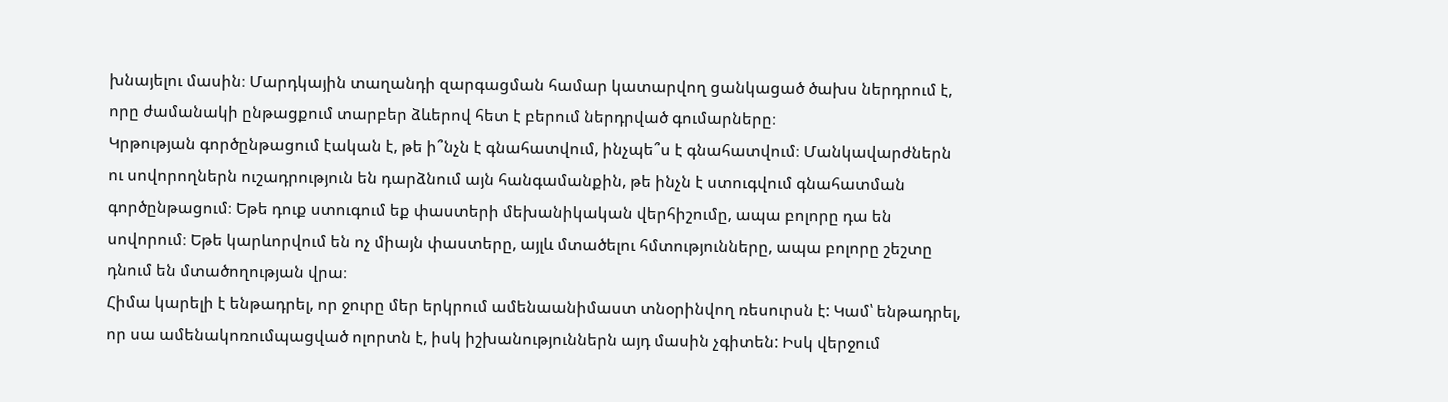խնայելու մասին։ Մարդկային տաղանդի զարգացման համար կատարվող ցանկացած ծախս ներդրում է, որը ժամանակի ընթացքում տարբեր ձևերով հետ է բերում ներդրված գումարները։
Կրթության գործընթացում էական է, թե ի՞նչն է գնահատվում, ինչպե՞ս է գնահատվում։ Մանկավարժներն ու սովորողներն ուշադրություն են դարձնում այն հանգամանքին, թե ինչն է ստուգվում գնահատման գործընթացում։ Եթե դուք ստուգում եք փաստերի մեխանիկական վերհիշումը, ապա բոլորը դա են սովորում։ Եթե կարևորվում են ոչ միայն փաստերը, այլև մտածելու հմտությունները, ապա բոլորը շեշտը դնում են մտածողության վրա։
Հիմա կարելի է ենթադրել, որ ջուրը մեր երկրում ամենաանիմաստ տնօրինվող ռեսուրսն է: Կամ՝ ենթադրել, որ սա ամենակոռումպացված ոլորտն է, իսկ իշխանություններն այդ մասին չգիտեն: Իսկ վերջում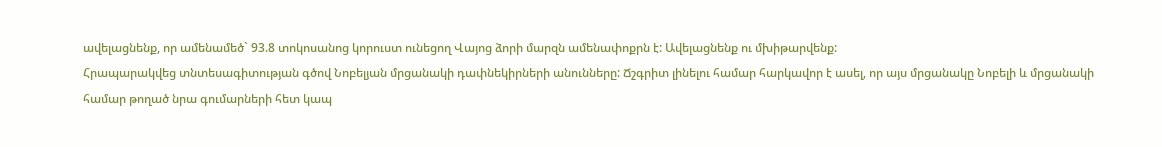ավելացնենք, որ ամենամեծ` 93.8 տոկոսանոց կորուստ ունեցող Վայոց ձորի մարզն ամենափոքրն է: Ավելացնենք ու մխիթարվենք:
Հրապարակվեց տնտեսագիտության գծով Նոբելյան մրցանակի դափնեկիրների անունները: Ճշգրիտ լինելու համար հարկավոր է ասել, որ այս մրցանակը Նոբելի և մրցանակի համար թողած նրա գումարների հետ կապ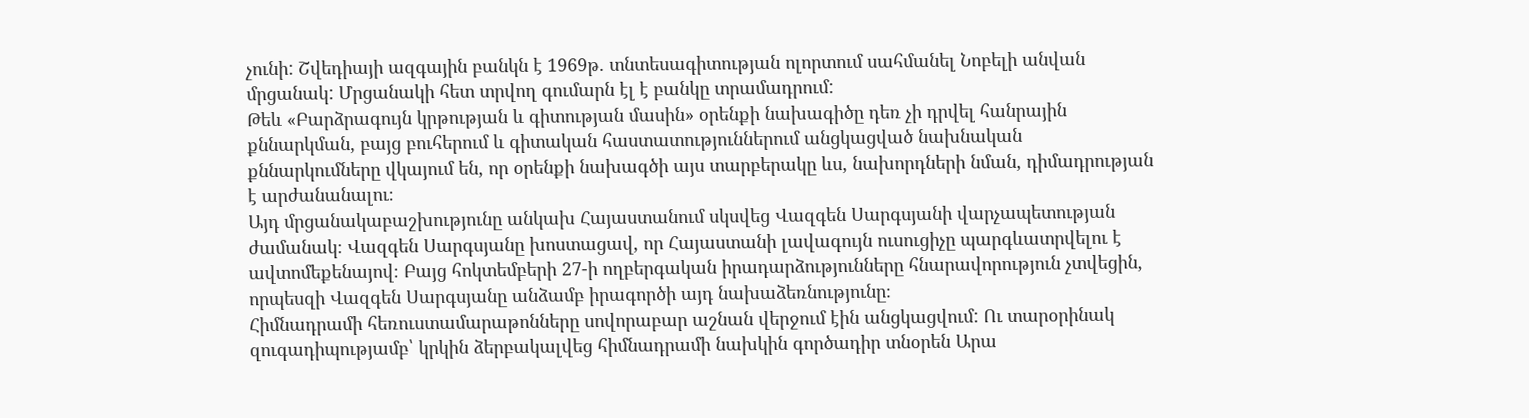չունի: Շվեդիայի ազգային բանկն է 1969թ. տնտեսագիտության ոլորտում սահմանել Նոբելի անվան մրցանակ: Մրցանակի հետ տրվող գումարն էլ է բանկը տրամադրում:
Թեև «Բարձրագույն կրթության և գիտության մասին» օրենքի նախագիծը դեռ չի դրվել հանրային քննարկման, բայց բուհերում և գիտական հաստատություններում անցկացված նախնական քննարկումները վկայում են, որ օրենքի նախագծի այս տարբերակը ևս, նախորդների նման, դիմադրության է արժանանալու։
Այդ մրցանակաբաշխությունը անկախ Հայաստանում սկսվեց Վազգեն Սարգսյանի վարչապետության ժամանակ։ Վազգեն Սարգսյանը խոստացավ, որ Հայաստանի լավագույն ուսուցիչը պարգևատրվելու է ավտոմեքենայով։ Բայց հոկտեմբերի 27-ի ողբերգական իրադարձությունները հնարավորություն չտվեցին, որպեսզի Վազգեն Սարգսյանը անձամբ իրագործի այդ նախաձեռնությունը։
Հիմնադրամի հեռուստամարաթոնները սովորաբար աշնան վերջում էին անցկացվում: Ու տարօրինակ զուգադիպությամբ՝ կրկին ձերբակալվեց հիմնադրամի նախկին գործադիր տնօրեն Արա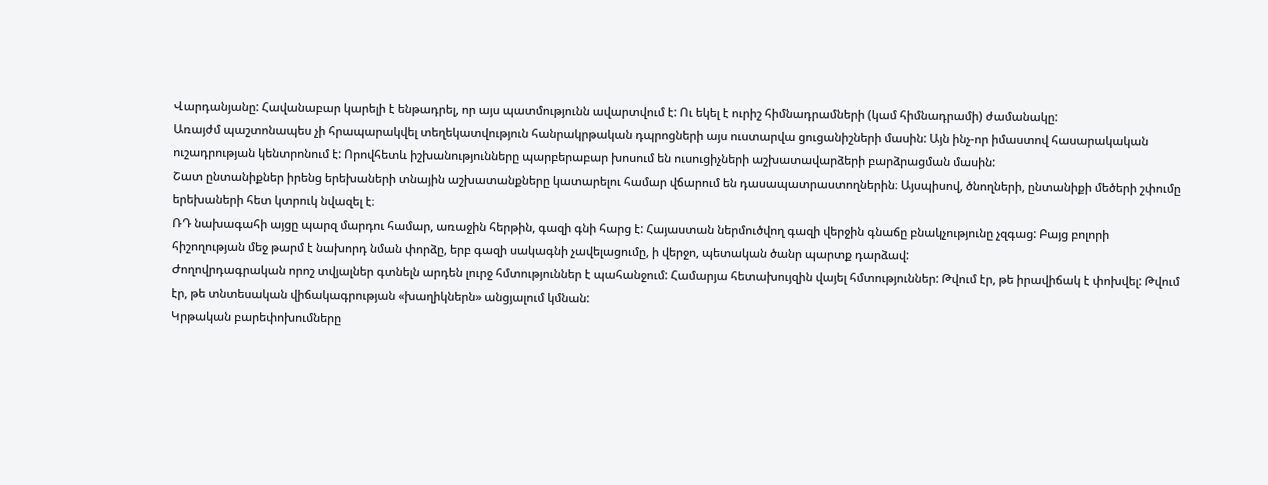Վարդանյանը: Հավանաբար կարելի է ենթադրել, որ այս պատմությունն ավարտվում է: Ու եկել է ուրիշ հիմնադրամների (կամ հիմնադրամի) ժամանակը:
Առայժմ պաշտոնապես չի հրապարակվել տեղեկատվություն հանրակրթական դպրոցների այս ուստարվա ցուցանիշների մասին: Այն ինչ-որ իմաստով հասարակական ուշադրության կենտրոնում է: Որովհետև իշխանությունները պարբերաբար խոսում են ուսուցիչների աշխատավարձերի բարձրացման մասին:
Շատ ընտանիքներ իրենց երեխաների տնային աշխատանքները կատարելու համար վճարում են դասապատրաստողներին։ Այսպիսով, ծնողների, ընտանիքի մեծերի շփումը երեխաների հետ կտրուկ նվազել է։
ՌԴ նախագահի այցը պարզ մարդու համար, առաջին հերթին, գազի գնի հարց է: Հայաստան ներմուծվող գազի վերջին գնաճը բնակչությունը չզգաց: Բայց բոլորի հիշողության մեջ թարմ է նախորդ նման փորձը, երբ գազի սակագնի չավելացումը, ի վերջո, պետական ծանր պարտք դարձավ:
Ժողովրդագրական որոշ տվյալներ գտնելն արդեն լուրջ հմտություններ է պահանջում: Համարյա հետախույզին վայել հմտություններ: Թվում էր, թե իրավիճակ է փոխվել: Թվում էր, թե տնտեսական վիճակագրության «խաղիկներն» անցյալում կմնան:
Կրթական բարեփոխումները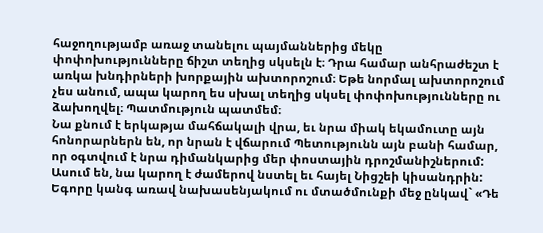հաջողությամբ առաջ տանելու պայմաններից մեկը փոփոխությունները ճիշտ տեղից սկսելն է։ Դրա համար անհրաժեշտ է առկա խնդիրների խորքային ախտորոշում։ Եթե նորմալ ախտորոշում չես անում, ապա կարող ես սխալ տեղից սկսել փոփոխությունները ու ձախողվել։ Պատմություն պատմեմ։
Նա քնում է երկաթյա մահճակալի վրա, եւ նրա միակ եկամուտը այն հոնորարներն են, որ նրան է վճարում Պետությունն այն բանի համար, որ օգտվում է նրա դիմանկարից մեր փոստային դրոշմանիշներում: Ասում են, նա կարող է ժամերով նստել եւ հայել Նիցշեի կիսանդրին:
Եգորը կանգ առավ նախասենյակում ու մտածմունքի մեջ ընկավ` «Դե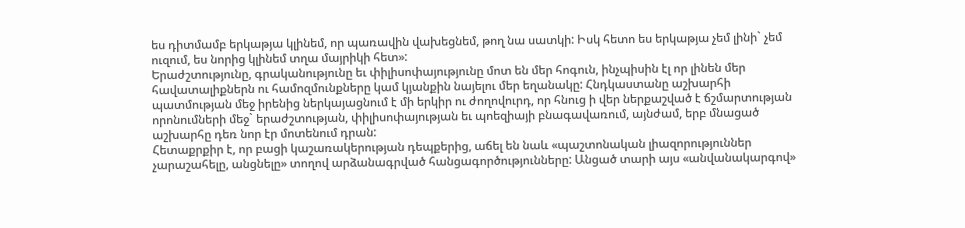ես դիտմամբ երկաթյա կլինեմ, որ պառավին վախեցնեմ, թող նա սատկի: Իսկ հետո ես երկաթյա չեմ լինի` չեմ ուզում, ես նորից կլինեմ տղա մայրիկի հետ»:
Երաժշտությունը, գրականությունը եւ փիլիսոփայությունը մոտ են մեր հոգուն, ինչպիսին էլ որ լինեն մեր հավատալիքներն ու համոզմունքները կամ կյանքին նայելու մեր եղանակը: Հնդկաստանը աշխարհի պատմության մեջ իրենից ներկայացնում է մի երկիր ու ժողովուրդ, որ հնուց ի վեր ներքաշված է ճշմարտության որոնումների մեջ` երաժշտության, փիլիսոփայության եւ պոեզիայի բնագավառում, այնժամ, երբ մնացած աշխարհը դեռ նոր էր մոտենում դրան:
Հետաքրքիր է, որ բացի կաշառակերության դեպքերից, աճել են նաև «պաշտոնական լիազորություններ չարաշահելը, անցնելը» տողով արձանագրված հանցագործությունները: Անցած տարի այս «անվանակարգով»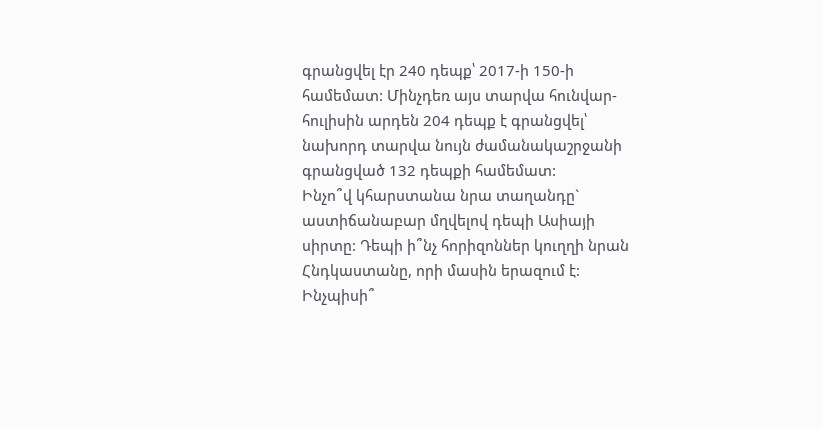գրանցվել էր 240 դեպք՝ 2017-ի 150-ի համեմատ: Մինչդեռ այս տարվա հունվար-հուլիսին արդեն 204 դեպք է գրանցվել՝ նախորդ տարվա նույն ժամանակաշրջանի գրանցված 132 դեպքի համեմատ:
Ինչո՞վ կհարստանա նրա տաղանդը` աստիճանաբար մղվելով դեպի Ասիայի սիրտը: Դեպի ի՞նչ հորիզոններ կուղղի նրան Հնդկաստանը, որի մասին երազում է: Ինչպիսի՞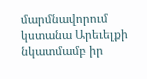մարմնավորում կստանա Արեւելքի նկատմամբ իր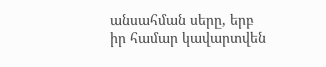անսահման սերը, երբ իր համար կավարտվեն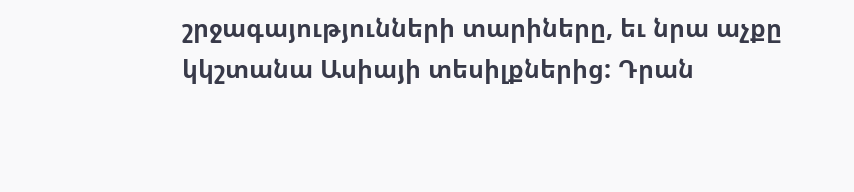շրջագայությունների տարիները, եւ նրա աչքը կկշտանա Ասիայի տեսիլքներից: Դրան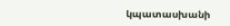կպատասխանի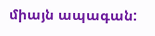միայն ապագան: